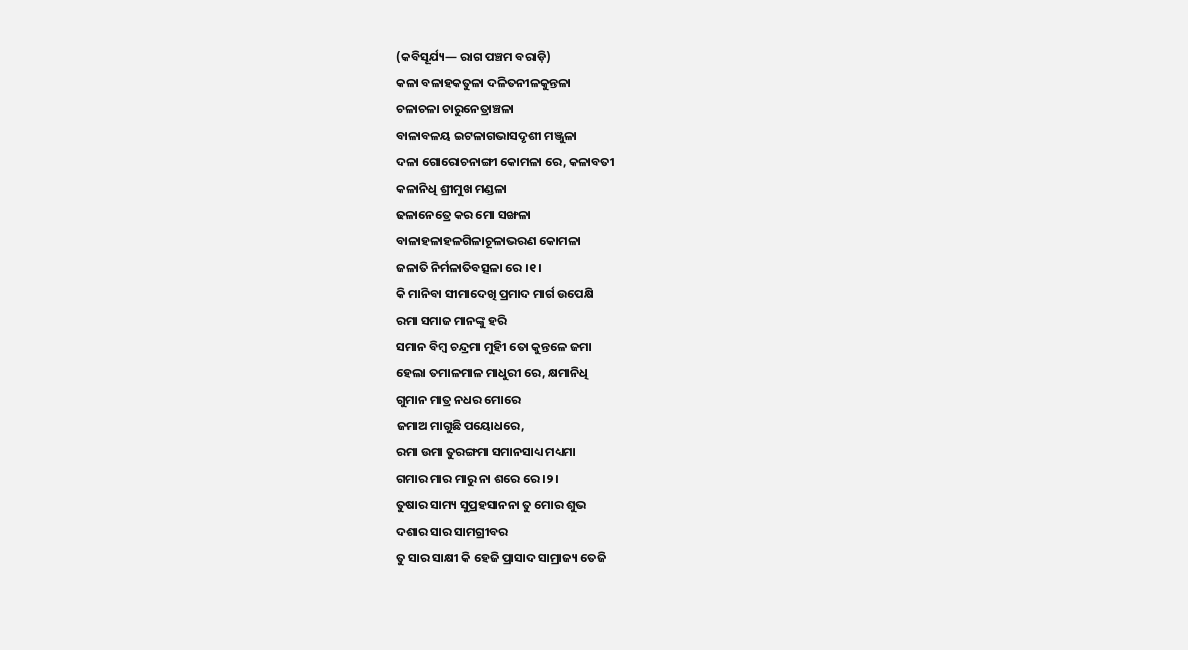(କବିସୂର୍ଯ୍ୟ— ରାଗ ପଞ୍ଚମ ବରାଡ଼ି)
କଳା ବଳାହକତୁଳା ଦଳିତନୀଳକୁନ୍ତଳା
ଚଳାଚଳା ଚାରୁନେତ୍ରାଞ୍ଚଳା
ବାଳାବଳୟ ଇଟଳାଗଭାସଦୃଶୀ ମଞ୍ଜୁଳା
ଦଳା ଗୋରୋଚନାଙ୍ଗୀ କୋମଳା ରେ, କଳାବତୀ
କଳାନିଧି ଶ୍ରୀମୁଖ ମଣ୍ଡଳା
ଢଳାନେତ୍ରେ କର ମୋ ସଙ୍ଖଳା
ବାଳାହଳାହଳଗିଳାଚୂଳାଭରଣ କୋମଳା
ଜଳାତି ନିର୍ମଳାତିବତ୍ସଳା ରେ ।୧।
କି ମାନିବା ସୀମାଦେଖି ପ୍ରମାଦ ମାର୍ଗ ଉପେକ୍ଷି
ରମା ସମାଜ ମାନଙ୍କୁ ହରି
ସମାନ ବିମ୍ବ ଚନ୍ଦ୍ରମା ମୁହିୀ ତୋ କୁନ୍ତଳେ ଜମା
ହେଲା ତମାଳମାଳ ମାଧୁରୀ ରେ, କ୍ଷମାନିଧି
ଗୁମାନ ମାତ୍ର ନଧର ମୋରେ
ଜମାଅ ମାଗୁଛି ପୟୋଧରେ,
ରମା ଉମା ତୁରଙ୍ଗମା ସମାନସାଧ୍ୟ ମଧ୍ୟମା
ଗମାର ମାର ମାରୁ ନା ଶରେ ରେ ।୨।
ତୁଷାର ସାମ୍ୟ ସୁପ୍ରହସାନନା ତୁ ମୋର ଶୁଭ
ଦଶାର ସାର ସାମଗ୍ରୀବର
ତୁ ସାର ସାକ୍ଷୀ କି ହେଜି ପ୍ରାସାଦ ସାମ୍ରାଜ୍ୟ ତେଜି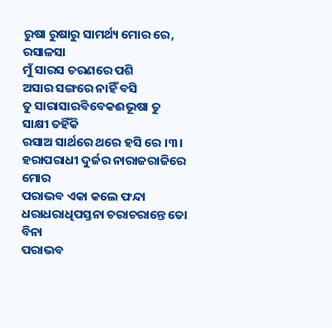ରୁଷା ରୁଷାରୁ ସାମର୍ଥ୍ୟ ମୋର ରେ, ରସାଳସା
ମୁଁ ସାରସ ଚରଣରେ ପଶି
ଅସାର ସଙ୍ଗରେ ନାହିଁ ବସି
ତୁ ସାରାସାରବିବେକଈଭୂଷା ତୁ ସାକ୍ଷୀ ତହିଁକି
ରସାଅ ସାର୍ଥରେ ଥରେ ହସି ରେ ।୩।
ହରାପରାଧୀ ଦୁର୍ଜର ନାରାଜରାଜିରେ ମୋର
ପରାଭବ ଏକା କଲେ ଫନ୍ଦା
ଧରାଧରାଧିପସ୍ତନା ଚରାଚରାନ୍ତେ ତୋ ବିନା
ପରାଭବ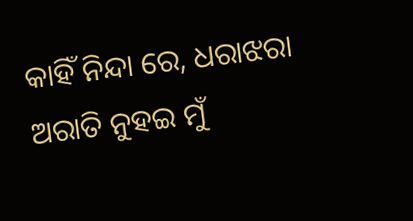କାହିଁ ନିନ୍ଦା ରେ, ଧରାଝରା
ଅରାତି ନୁହଇ ମୁଁ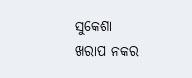ସୁକେଶା
ଖରାପ ନକର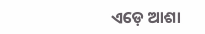ଏଡ଼େ ଆଶା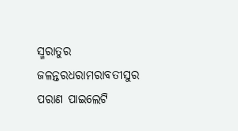ସ୍ମରାତୁର ଜଳନ୍ତରଧରାମରାବତୀସୁର
ପରାଣ ପାଇଲେଟି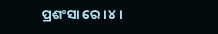ପ୍ରଶଂସା ରେ ।୪।